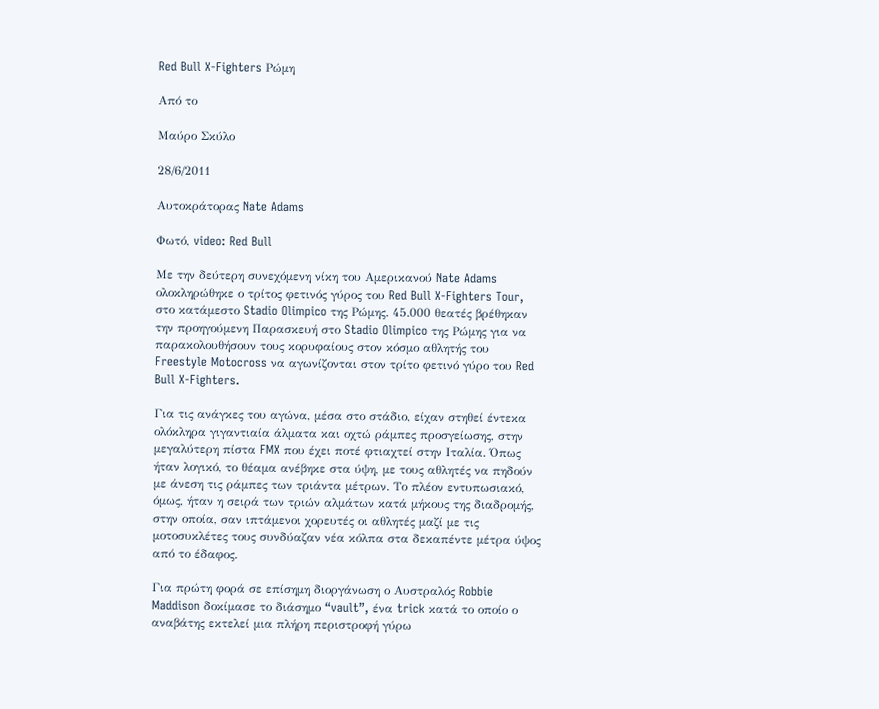Red Bull X-Fighters Ρώμη

Από το

Μαύρο Σκύλο

28/6/2011

Αυτοκράτορας Nate Adams

Φωτό, video: Red Bull

Με την δεύτερη συνεχόμενη νίκη του Αμερικανού Nate Adams ολοκληρώθηκε ο τρίτος φετινός γύρος του Red Bull X-Fighters Tour, στο κατάμεστο Stadio Olimpico της Ρώμης. 45.000 θεατές βρέθηκαν την προηγούμενη Παρασκευή στο Stadio Olimpico της Ρώμης για να παρακολουθήσουν τους κορυφαίους στον κόσμο αθλητής του Freestyle Motocross να αγωνίζονται στον τρίτο φετινό γύρο του Red Bull X-Fighters.

Για τις ανάγκες του αγώνα, μέσα στο στάδιο, είχαν στηθεί έντεκα ολόκληρα γιγαντιαία άλματα και οχτώ ράμπες προσγείωσης, στην μεγαλύτερη πίστα FMX που έχει ποτέ φτιαχτεί στην Ιταλία. Όπως ήταν λογικό, το θέαμα ανέβηκε στα ύψη, με τους αθλητές να πηδούν με άνεση τις ράμπες των τριάντα μέτρων. Το πλέον εντυπωσιακό, όμως, ήταν η σειρά των τριών αλμάτων κατά μήκους της διαδρομής, στην οποία, σαν ιπτάμενοι χορευτές οι αθλητές μαζί με τις μοτοσυκλέτες τους συνδύαζαν νέα κόλπα στα δεκαπέντε μέτρα ύψος από το έδαφος.

Για πρώτη φορά σε επίσημη διοργάνωση ο Αυστραλός Robbie Maddison δοκίμασε το διάσημο “vault”, ένα trick κατά το οποίο ο αναβάτης εκτελεί μια πλήρη περιστροφή γύρω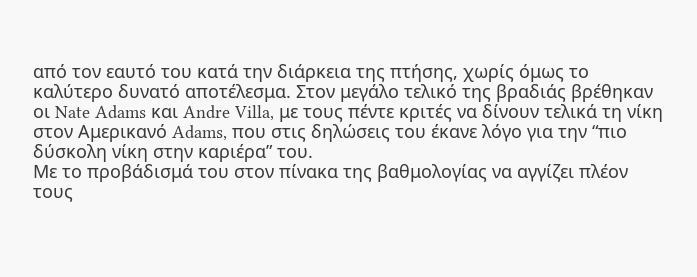από τον εαυτό του κατά την διάρκεια της πτήσης, χωρίς όμως το καλύτερο δυνατό αποτέλεσμα. Στον μεγάλο τελικό της βραδιάς βρέθηκαν οι Nate Adams και Andre Villa, με τους πέντε κριτές να δίνουν τελικά τη νίκη στον Αμερικανό Adams, που στις δηλώσεις του έκανε λόγο για την “πιο δύσκολη νίκη στην καριέρα” του.
Με το προβάδισμά του στον πίνακα της βαθμολογίας να αγγίζει πλέον τους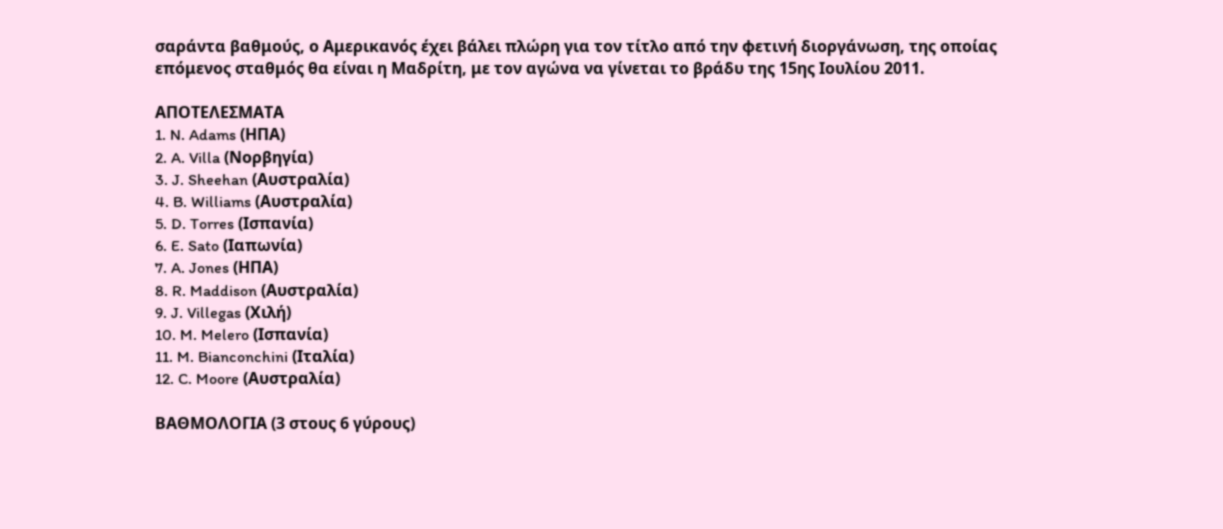σαράντα βαθμούς, ο Αμερικανός έχει βάλει πλώρη για τον τίτλο από την φετινή διοργάνωση, της οποίας επόμενος σταθμός θα είναι η Μαδρίτη, με τον αγώνα να γίνεται το βράδυ της 15ης Ιουλίου 2011.

ΑΠΟΤΕΛΕΣΜΑΤΑ
1. N. Adams (ΗΠΑ)
2. A. Villa (Νορβηγία)
3. J. Sheehan (Αυστραλία)
4. B. Williams (Αυστραλία)
5. D. Torres (Ισπανία)
6. E. Sato (Ιαπωνία)
7. A. Jones (ΗΠΑ)
8. R. Maddison (Αυστραλία)
9. J. Villegas (Χιλή)
10. M. Melero (Ισπανία)
11. M. Bianconchini (Ιταλία)
12. C. Moore (Αυστραλία)

ΒΑΘΜΟΛΟΓΙΑ (3 στους 6 γύρους)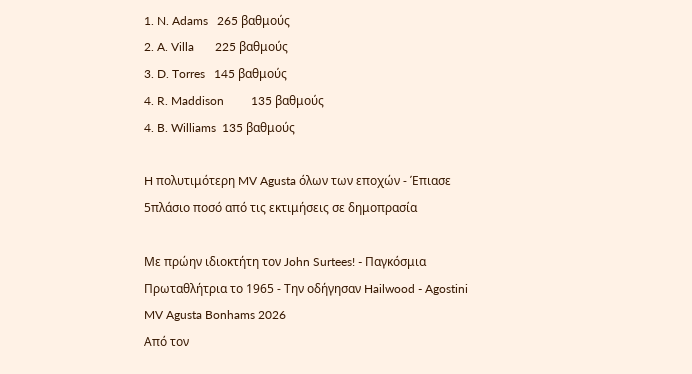1. N. Adams   265 βαθμούς
2. A. Villa       225 βαθμούς
3. D. Torres   145 βαθμούς
4. R. Maddison         135 βαθμούς
4. B. Williams  135 βαθμούς

H πολυτιμότερη MV Agusta όλων των εποχών - Έπιασε 5πλάσιο ποσό από τις εκτιμήσεις σε δημοπρασία

Με πρώην ιδιοκτήτη τον John Surtees! - Παγκόσμια Πρωταθλήτρια το 1965 - Την οδήγησαν Hailwood - Agostini
MV Agusta Bonhams 2026
Από τον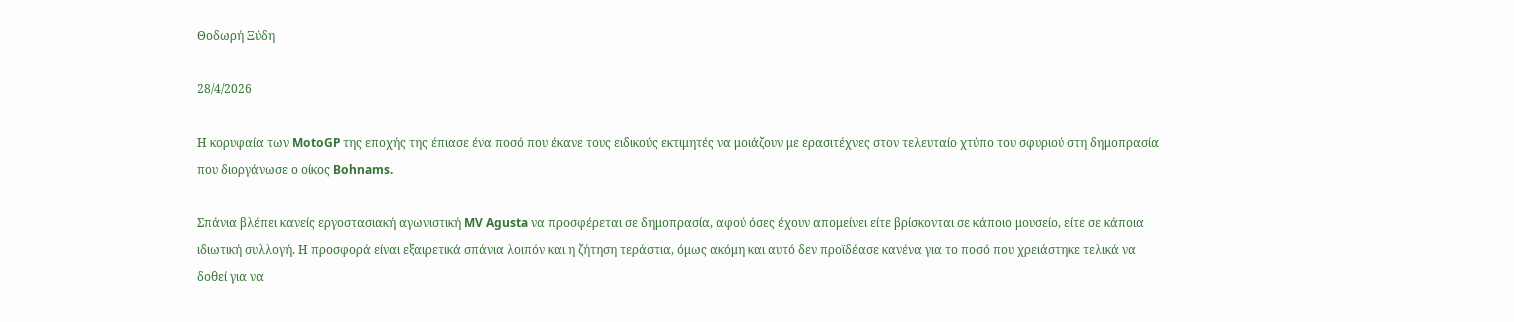Θοδωρή Ξύδη

28/4/2026

Η κορυφαία των MotoGP της εποχής της έπιασε ένα ποσό που έκανε τους ειδικούς εκτιμητές να μοιάζουν με ερασιτέχνες στον τελευταίο χτύπο του σφυριού στη δημοπρασία που διοργάνωσε ο οίκος Bohnams.

Σπάνια βλέπει κανείς εργοστασιακή αγωνιστική MV Agusta να προσφέρεται σε δημοπρασία, αφού όσες έχουν απομείνει είτε βρίσκονται σε κάποιο μουσείο, είτε σε κάποια ιδιωτική συλλογή. Η προσφορά είναι εξαιρετικά σπάνια λοιπόν και η ζήτηση τεράστια, όμως ακόμη και αυτό δεν προϊδέασε κανένα για το ποσό που χρειάστηκε τελικά να δοθεί για να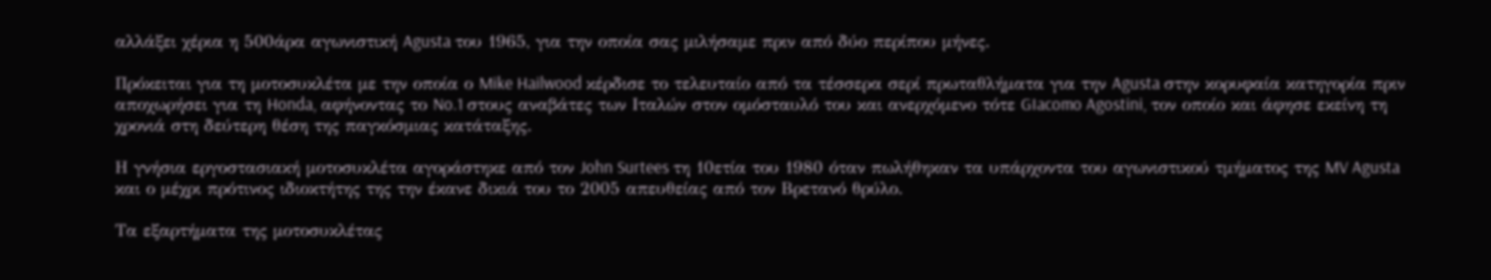αλλάξει χέρια η 500άρα αγωνιστική Agusta του 1965, για την οποία σας μιλήσαμε πριν από δύο περίπου μήνες.

Πρόκειται για τη μοτοσυκλέτα με την οποία ο Mike Hailwood κέρδισε το τελευταίο από τα τέσσερα σερί πρωταθλήματα για την Agusta στην κορυφαία κατηγορία πριν αποχωρήσει για τη Honda, αφήνοντας το No.1 στους αναβάτες των Ιταλών στον ομόσταυλό του και ανερχόμενο τότε GIacomo Agostini, τον οποίο και άφησε εκείνη τη χρονιά στη δεύτερη θέση της παγκόσμιας κατάταξης.

Η γνήσια εργοστασιακή μοτοσυκλέτα αγοράστηκε από τον John Surtees τη 10ετία του 1980 όταν πωλήθηκαν τα υπάρχοντα του αγωνιστικού τμήματος της MV Agusta και ο μέχρι πρότινος ιδιοκτήτης της την έκανε δικιά του το 2005 απευθείας από τον Βρετανό θρύλο.

Τα εξαρτήματα της μοτοσυκλέτας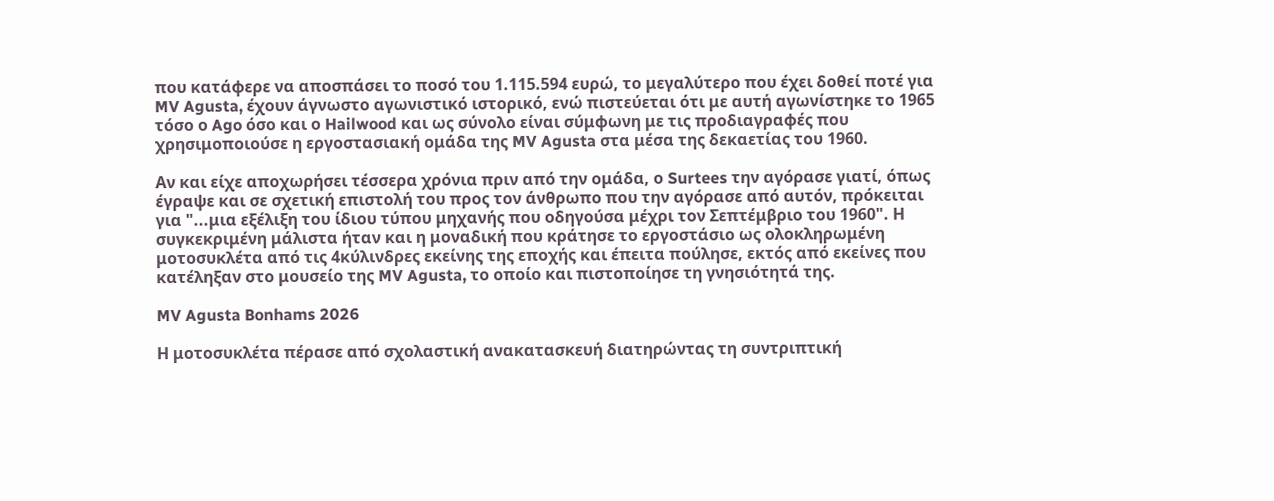που κατάφερε να αποσπάσει το ποσό του 1.115.594 ευρώ, το μεγαλύτερο που έχει δοθεί ποτέ για MV Agusta, έχουν άγνωστο αγωνιστικό ιστορικό, ενώ πιστεύεται ότι με αυτή αγωνίστηκε το 1965 τόσο ο Ago όσο και ο Hailwood και ως σύνολο είναι σύμφωνη με τις προδιαγραφές που χρησιμοποιούσε η εργοστασιακή ομάδα της MV Agusta στα μέσα της δεκαετίας του 1960.

Αν και είχε αποχωρήσει τέσσερα χρόνια πριν από την ομάδα, ο Surtees την αγόρασε γιατί, όπως έγραψε και σε σχετική επιστολή του προς τον άνθρωπο που την αγόρασε από αυτόν, πρόκειται για "...μια εξέλιξη του ίδιου τύπου μηχανής που οδηγούσα μέχρι τον Σεπτέμβριο του 1960". Η συγκεκριμένη μάλιστα ήταν και η μοναδική που κράτησε το εργοστάσιο ως ολοκληρωμένη μοτοσυκλέτα από τις 4κύλινδρες εκείνης της εποχής και έπειτα πούλησε, εκτός από εκείνες που κατέληξαν στο μουσείο της MV Agusta, το οποίο και πιστοποίησε τη γνησιότητά της.

MV Agusta Bonhams 2026

Η μοτοσυκλέτα πέρασε από σχολαστική ανακατασκευή διατηρώντας τη συντριπτική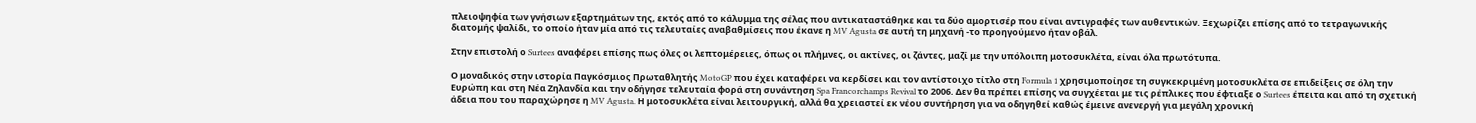πλειοψηφία των γνήσιων εξαρτημάτων της, εκτός από το κάλυμμα της σέλας που αντικαταστάθηκε και τα δύο αμορτισέρ που είναι αντιγραφές των αυθεντικών. Ξεχωρίζει επίσης από το τετραγωνικής διατομής ψαλίδι, το οποίο ήταν μία από τις τελευταίες αναβαθμίσεις που έκανε η MV Agusta σε αυτή τη μηχανή -το προηγούμενο ήταν οβάλ.

Στην επιστολή ο Surtees αναφέρει επίσης πως όλες οι λεπτομέρειες, όπως οι πλήμνες, οι ακτίνες, οι ζάντες, μαζί με την υπόλοιπη μοτοσυκλέτα, είναι όλα πρωτότυπα.

Ο μοναδικός στην ιστορία Παγκόσμιος Πρωταθλητής MotoGP που έχει καταφέρει να κερδίσει και τον αντίστοιχο τίτλο στη Formula 1 χρησιμοποίησε τη συγκεκριμένη μοτοσυκλέτα σε επιδείξεις σε όλη την Ευρώπη και στη Νέα Ζηλανδία και την οδήγησε τελευταία φορά στη συνάντηση Spa Francorchamps Revival το 2006. Δεν θα πρέπει επίσης να συγχέεται με τις ρέπλικες που έφτιαξε ο Surtees έπειτα και από τη σχετική άδεια που του παραχώρησε η MV Agusta. Η μοτοσυκλέτα είναι λειτουργική, αλλά θα χρειαστεί εκ νέου συντήρηση για να οδηγηθεί καθώς έμεινε ανενεργή για μεγάλη χρονική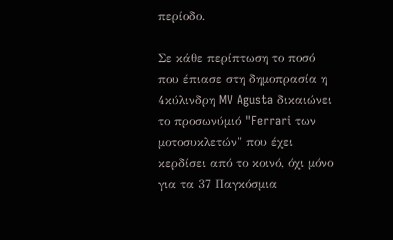περίοδο.

Σε κάθε περίπτωση το ποσό που έπιασε στη δημοπρασία η 4κύλινδρη MV Agusta δικαιώνει το προσωνύμιό "Ferrari των μοτοσυκλετών" που έχει κερδίσει από το κοινό, όχι μόνο για τα 37 Παγκόσμια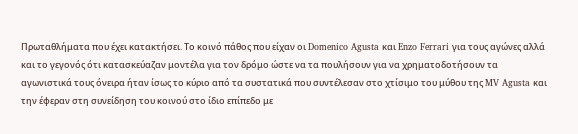Πρωταθλήματα που έχει κατακτήσει. Το κοινό πάθος που είχαν οι Domenico Agusta και Enzo Ferrari για τους αγώνες αλλά και το γεγονός ότι κατασκεύαζαν μοντέλα για τον δρόμο ώστε να τα πουλήσουν για να χρηματοδοτήσουν τα αγωνιστικά τους όνειρα ήταν ίσως το κύριο από τα συστατικά που συντέλεσαν στο χτίσιμο του μύθου της MV Agusta και την έφεραν στη συνείδηση του κοινού στο ίδιο επίπεδο με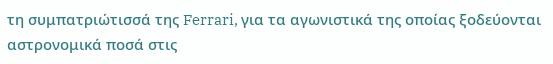τη συμπατριώτισσά της Ferrari, για τα αγωνιστικά της οποίας ξοδεύονται αστρονομικά ποσά στις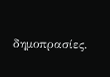δημοπρασίες.